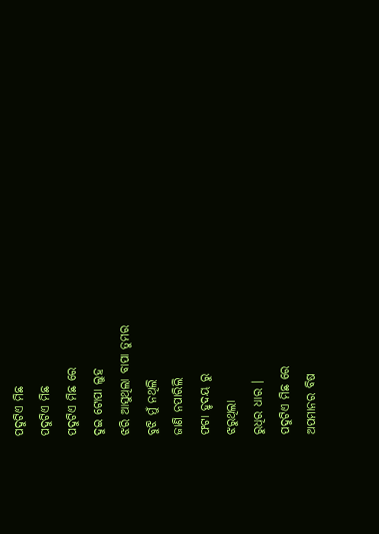ପଦୁଟିଏ ମିଛ
ପଦୁଟିଏ ମିଛ
ପଦୁଟିଏ ମିଛ ରେ
ଦୁଇ ଟୋପା ଲୁହ
ଝରି ଆସୁଥିଲା ବାପା ତୁମର
ବୁଝି ମୁଁ ନଥିଲି
ଜାଣି ନପାରିଲି
ଫଟା ହୃଦୟ ରୁ
ଝରୁଥିଲା
ରୁଧିର ଧାର ।
ପଦୁଟିଏ ମିଛ ରେ
ଅପମାନର ବିଷ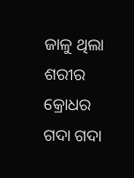ଜାଳୁ ଥିଲା ଶରୀର
କ୍ରୋଧର ଗଦା ଗଦା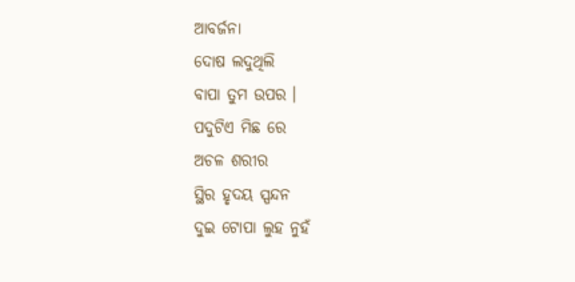ଆବର୍ଜନା
ଦୋଷ ଲଦୁଥିଲି
ବାପା ତୁମ ଉପର ।
ପଦୁଟିଏ ମିଛ ରେ
ଅଚଳ ଶରୀର
ସ୍ଥିର ହୃଦୟ ସ୍ପନ୍ଦନ
ଦୁଇ ଟୋପା ଲୁହ ନୁହଁ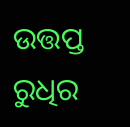ଉତ୍ତପ୍ତ ରୁଧିର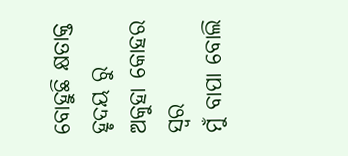ବୋହୁଛି କ୍ଷତାକ୍ତ ହୃଦୟ ରୁ
ଅକୁହା କୋହର ସ୍ଵର
ମୁଁ ବାପା ବୋଲି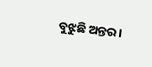ବୁଝୁଛି ଅନ୍ତର ।